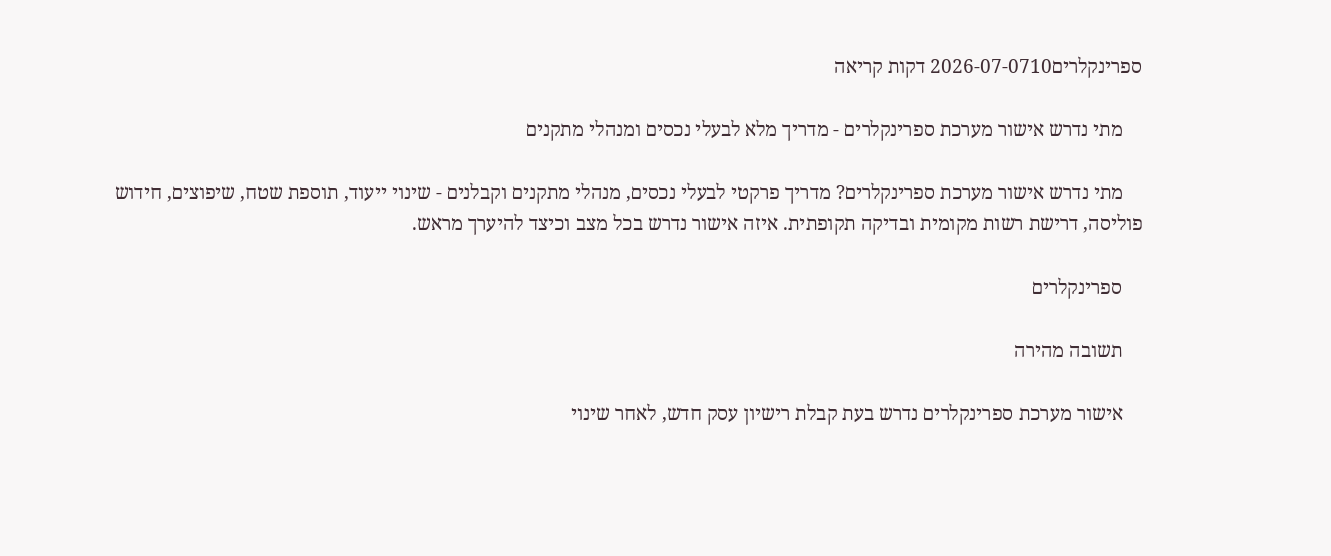ספרינקלרים2026-07-0710 דקות קריאה

    מתי נדרש אישור מערכת ספרינקלרים - מדריך מלא לבעלי נכסים ומנהלי מתקנים

    מתי נדרש אישור מערכת ספרינקלרים? מדריך פרקטי לבעלי נכסים, מנהלי מתקנים וקבלנים - שינוי ייעוד, תוספת שטח, שיפוצים, חידוש פוליסה, דרישת רשות מקומית ובדיקה תקופתית. איזה אישור נדרש בכל מצב וכיצד להיערך מראש.

    ספרינקלרים

    תשובה מהירה

    אישור מערכת ספרינקלרים נדרש בעת קבלת רישיון עסק חדש, לאחר שינוי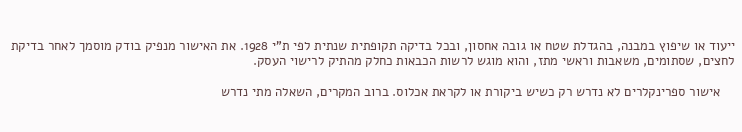ייעוד או שיפוץ במבנה, בהגדלת שטח או גובה אחסון, ובכל בדיקה תקופתית שנתית לפי ת"י 1928. את האישור מנפיק בודק מוסמך לאחר בדיקת לחצים, שסתומים, משאבות וראשי מתז, והוא מוגש לרשות הכבאות כחלק מהתיק לרישוי העסק.

    אישור ספרינקלרים לא נדרש רק כשיש ביקורת או לקראת אכלוס. ברוב המקרים, השאלה מתי נדרש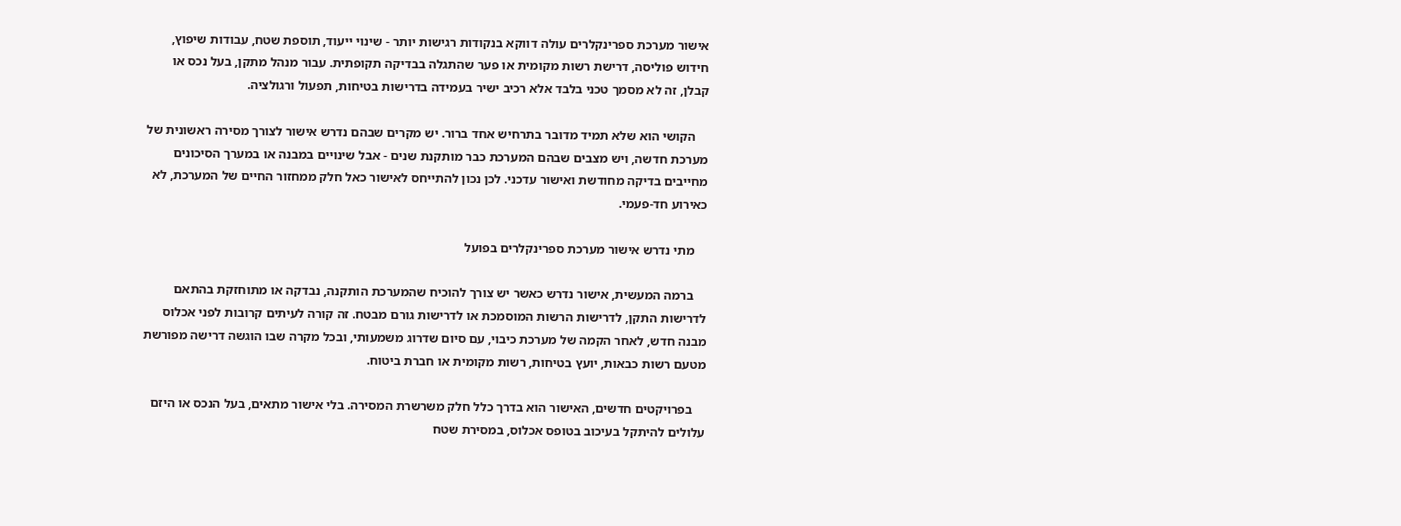אישור מערכת ספרינקלרים עולה דווקא בנקודות רגישות יותר - שינוי ייעוד, תוספת שטח, עבודות שיפוץ, חידוש פוליסה, דרישת רשות מקומית או פער שהתגלה בבדיקה תקופתית. עבור מנהל מתקן, בעל נכס או קבלן, זה לא מסמך טכני בלבד אלא רכיב ישיר בעמידה בדרישות בטיחות, תפעול ורגולציה.

    הקושי הוא שלא תמיד מדובר בתרחיש אחד ברור. יש מקרים שבהם נדרש אישור לצורך מסירה ראשונית של מערכת חדשה, ויש מצבים שבהם המערכת כבר מותקנת שנים - אבל שינויים במבנה או במערך הסיכונים מחייבים בדיקה מחודשת ואישור עדכני. לכן נכון להתייחס לאישור כאל חלק ממחזור החיים של המערכת, לא כאירוע חד-פעמי.

    מתי נדרש אישור מערכת ספרינקלרים בפועל

    ברמה המעשית, אישור נדרש כאשר יש צורך להוכיח שהמערכת הותקנה, נבדקה או מתוחזקת בהתאם לדרישות התקן, לדרישות הרשות המוסמכת או לדרישות גורם מבטח. זה קורה לעיתים קרובות לפני אכלוס מבנה חדש, לאחר הקמה של מערכת כיבוי, עם סיום שדרוג משמעותי, ובכל מקרה שבו הוגשה דרישה מפורשת מטעם רשות כבאות, יועץ בטיחות, רשות מקומית או חברת ביטוח.

    בפרויקטים חדשים, האישור הוא בדרך כלל חלק משרשרת המסירה. בלי אישור מתאים, בעל הנכס או היזם עלולים להיתקל בעיכוב בטופס אכלוס, במסירת שטח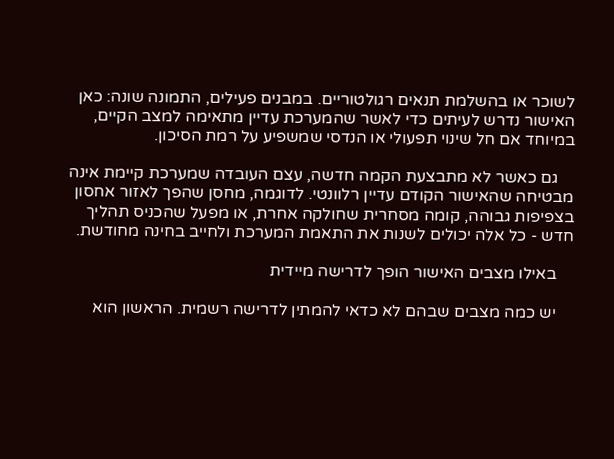לשוכר או בהשלמת תנאים רגולטוריים. במבנים פעילים, התמונה שונה: כאן האישור נדרש לעיתים כדי לאשר שהמערכת עדיין מתאימה למצב הקיים, במיוחד אם חל שינוי תפעולי או הנדסי שמשפיע על רמת הסיכון.

    גם כאשר לא מתבצעת הקמה חדשה, עצם העובדה שמערכת קיימת אינה מבטיחה שהאישור הקודם עדיין רלוונטי. לדוגמה, מחסן שהפך לאזור אחסון בצפיפות גבוהה, קומה מסחרית שחולקה אחרת, או מפעל שהכניס תהליך חדש - כל אלה יכולים לשנות את התאמת המערכת ולחייב בחינה מחודשת.

    באילו מצבים האישור הופך לדרישה מיידית

    יש כמה מצבים שבהם לא כדאי להמתין לדרישה רשמית. הראשון הוא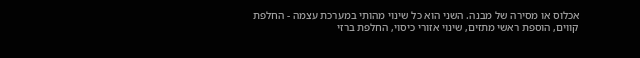אכלוס או מסירה של מבנה. השני הוא כל שינוי מהותי במערכת עצמה - החלפת קווים, הוספת ראשי מתזים, שינוי אזורי כיסוי, החלפת ברזי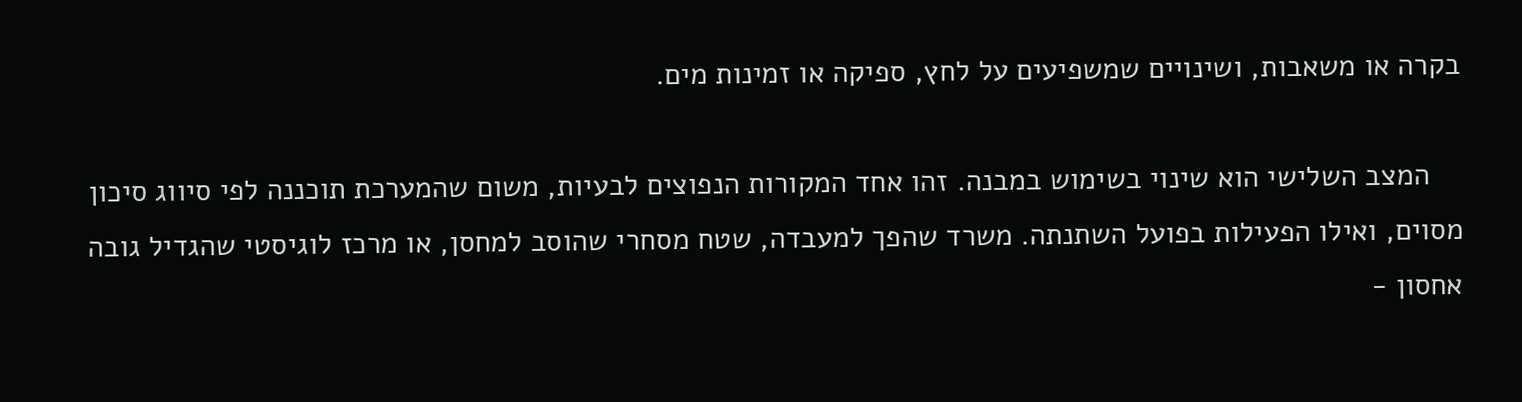בקרה או משאבות, ושינויים שמשפיעים על לחץ, ספיקה או זמינות מים.

    המצב השלישי הוא שינוי בשימוש במבנה. זהו אחד המקורות הנפוצים לבעיות, משום שהמערכת תוכננה לפי סיווג סיכון מסוים, ואילו הפעילות בפועל השתנתה. משרד שהפך למעבדה, שטח מסחרי שהוסב למחסן, או מרכז לוגיסטי שהגדיל גובה אחסון -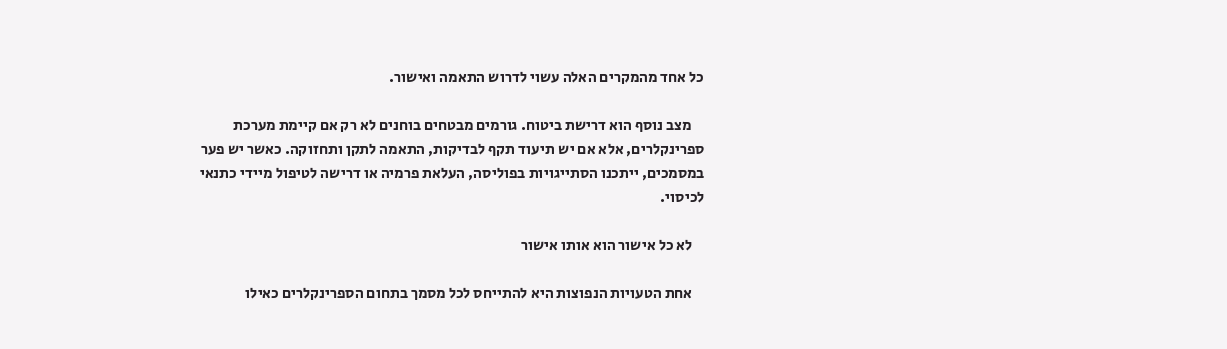כל אחד מהמקרים האלה עשוי לדרוש התאמה ואישור.

    מצב נוסף הוא דרישת ביטוח. גורמים מבטחים בוחנים לא רק אם קיימת מערכת ספרינקלרים, אלא אם יש תיעוד תקף לבדיקות, התאמה לתקן ותחזוקה. כאשר יש פער במסמכים, ייתכנו הסתייגויות בפוליסה, העלאת פרמיה או דרישה לטיפול מיידי כתנאי לכיסוי.

    לא כל אישור הוא אותו אישור

    אחת הטעויות הנפוצות היא להתייחס לכל מסמך בתחום הספרינקלרים כאילו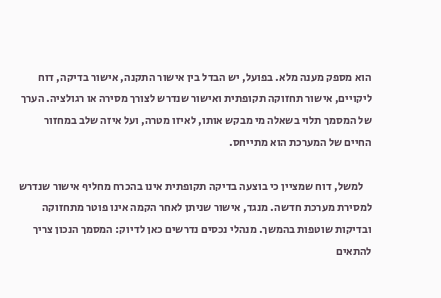הוא מספק מענה מלא. בפועל, יש הבדל בין אישור התקנה, אישור בדיקה, דוח ליקויים, אישור תחזוקה תקופתית ואישור שנדרש לצורך מסירה או רגולציה. הערך של המסמך תלוי בשאלה מי מבקש אותו, לאיזו מטרה, ועל איזה שלב במחזור החיים של המערכת הוא מתייחס.

    למשל, דוח שמציין כי בוצעה בדיקה תקופתית אינו בהכרח מחליף אישור שנדרש למסירת מערכת חדשה. מנגד, אישור שניתן לאחר הקמה אינו פוטר מתחזוקה ובדיקות שוטפות בהמשך. מנהלי נכסים נדרשים כאן לדיוק: המסמך הנכון צריך להתאים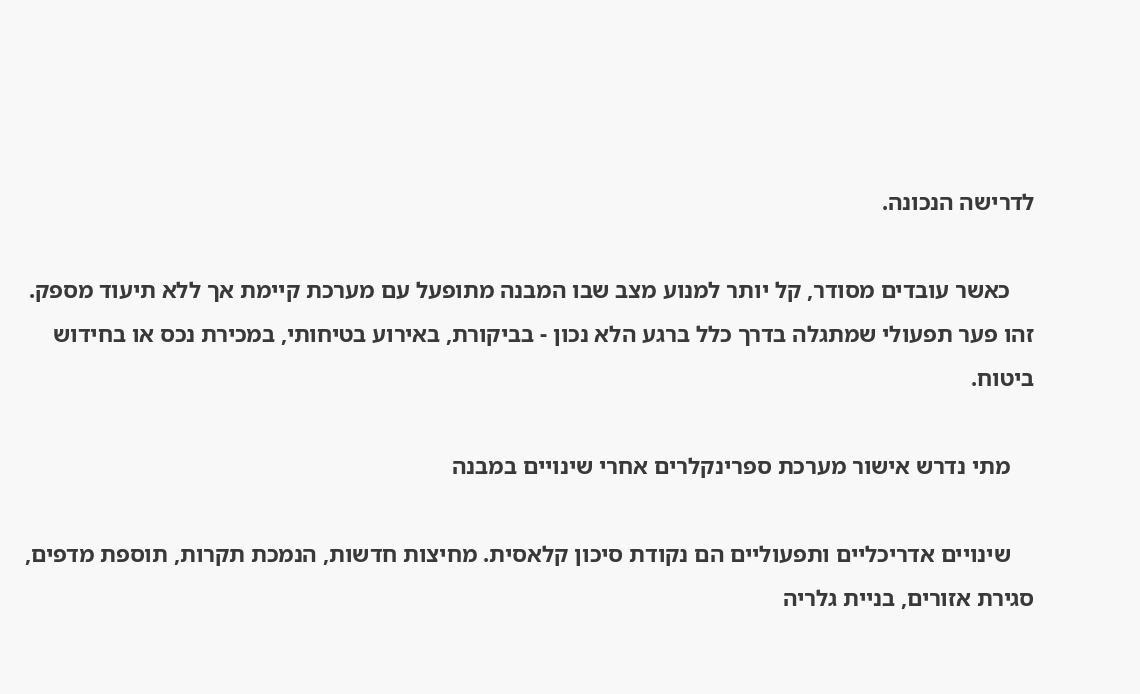לדרישה הנכונה.

    כאשר עובדים מסודר, קל יותר למנוע מצב שבו המבנה מתופעל עם מערכת קיימת אך ללא תיעוד מספק. זהו פער תפעולי שמתגלה בדרך כלל ברגע הלא נכון - בביקורת, באירוע בטיחותי, במכירת נכס או בחידוש ביטוח.

    מתי נדרש אישור מערכת ספרינקלרים אחרי שינויים במבנה

    שינויים אדריכליים ותפעוליים הם נקודת סיכון קלאסית. מחיצות חדשות, הנמכת תקרות, תוספת מדפים, סגירת אזורים, בניית גלריה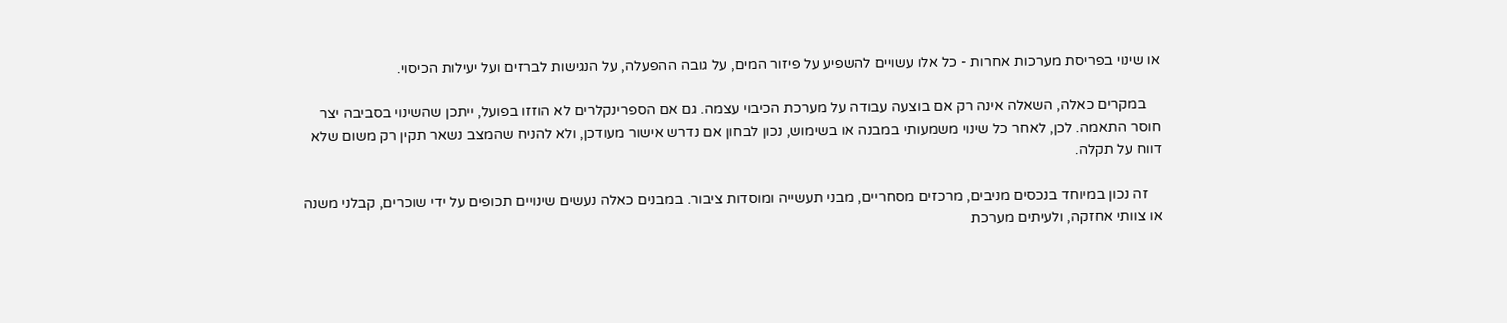או שינוי בפריסת מערכות אחרות - כל אלו עשויים להשפיע על פיזור המים, על גובה ההפעלה, על הנגישות לברזים ועל יעילות הכיסוי.

    במקרים כאלה, השאלה אינה רק אם בוצעה עבודה על מערכת הכיבוי עצמה. גם אם הספרינקלרים לא הוזזו בפועל, ייתכן שהשינוי בסביבה יצר חוסר התאמה. לכן, לאחר כל שינוי משמעותי במבנה או בשימוש, נכון לבחון אם נדרש אישור מעודכן, ולא להניח שהמצב נשאר תקין רק משום שלא דווח על תקלה.

    זה נכון במיוחד בנכסים מניבים, מרכזים מסחריים, מבני תעשייה ומוסדות ציבור. במבנים כאלה נעשים שינויים תכופים על ידי שוכרים, קבלני משנה או צוותי אחזקה, ולעיתים מערכת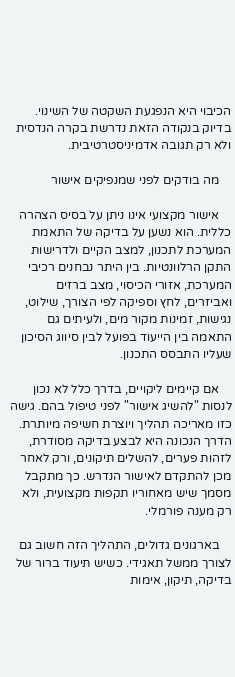הכיבוי היא הנפגעת השקטה של השינוי. בדיוק בנקודה הזאת נדרשת בקרה הנדסית ולא רק תגובה אדמיניסטרטיבית.

    מה בודקים לפני שמנפיקים אישור

    אישור מקצועי אינו ניתן על בסיס הצהרה כללית. הוא נשען על בדיקה של התאמת המערכת לתכנון, למצב הקיים ולדרישות התקן הרלוונטיות. בין היתר נבחנים רכיבי המערכת, אזורי הכיסוי, מצב ברזים ואביזרים, לחץ וספיקה לפי הצורך, שילוט, נגישות, זמינות מקור מים, ולעיתים גם התאמה בין הייעוד בפועל לבין סיווג הסיכון שעליו התבסס התכנון.

    אם קיימים ליקויים, בדרך כלל לא נכון לנסות "להשיג אישור" לפני טיפול בהם. גישה כזו מאריכה תהליך ויוצרת חשיפה מיותרת. הדרך הנכונה היא לבצע בדיקה מסודרת, לזהות פערים, להשלים תיקונים, ורק לאחר מכן להתקדם לאישור הנדרש. כך מתקבל מסמך שיש מאחוריו תקפות מקצועית, ולא רק מענה פורמלי.

    בארגונים גדולים, התהליך הזה חשוב גם לצורך ממשל תאגידי. כשיש תיעוד ברור של בדיקה, תיקון, אימות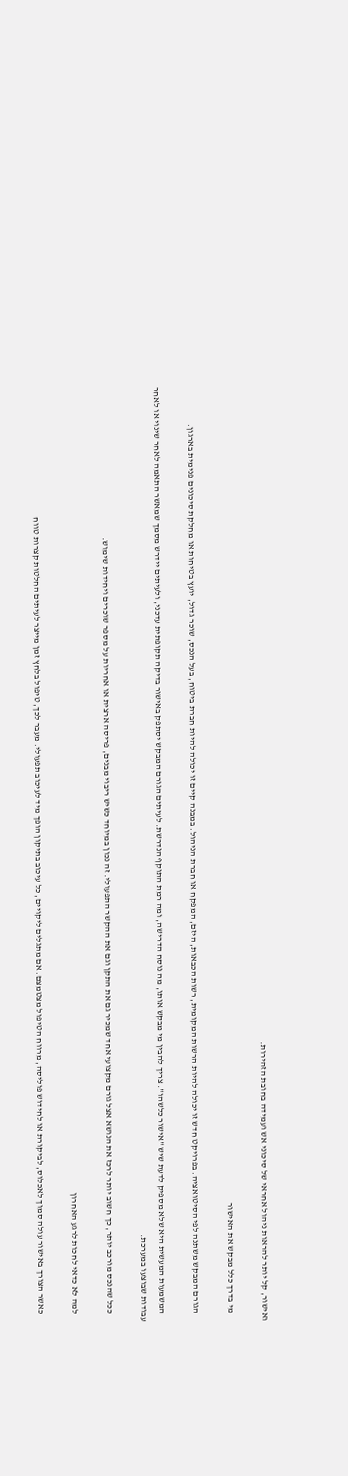ואישור, קל יותר להראות ניהול אחראי של סיכוני אש ועמידה בחובת הזהירות.

    מי בדרך כלל מבקש את האישור

    הגורם המבקש משתנה לפי הסיטואציה. בפרויקט חדש זו יכולה להיות הרשות המקומית, רשות הכבאות, היזם, המפקח או חברת הניהול. במבנה קיים זו יכולה להיות חברת ביטוח, בעל הנכס, שוכר גדול, יועץ בטיחות או מחלקת סיכונים פנימית בארגון.

    המשמעות המעשית היא שלא מספיק לדעת שיש "אישור כלשהו". צריך להבין מי מבקש אותו, מה נוסח הדרישה, ומה רמת התוקף הנדרשת. לעיתים הגורם המבקש יסתפק באישור בדיקה תקופתית עדכני, ולעיתים יידרש מסמך שמאשר התאמה לאחר שינוי או לאחר עבודות שבוצעו במערכת.

    ככל שהנכס מורכב יותר, כך חשוב יותר לרכז את הנושא אצל גורם מקצועי אחד שמכיר גם את התקן וגם את ההקשר התפעולי. זה נכון במיוחד כשיש ריבוי מבנים, פריסה ארצית או אחריות על מספר שוכרים ויחידות שימוש.

    למה לא כדאי לחכות לרגע האחרון

    כאשר הצורך באישור עולה סמוך לאכלוס, לביקורת או לחידוש פוליסה, מרווח הטיפול מצטמצם. אם מתגלים ליקויים, כל עיכוב בתיקון הופך מיד לעיכוב תפעולי. מעבר לכך, טיפול בלחץ זמן מייצר לעיתים החלטות קצרות טווח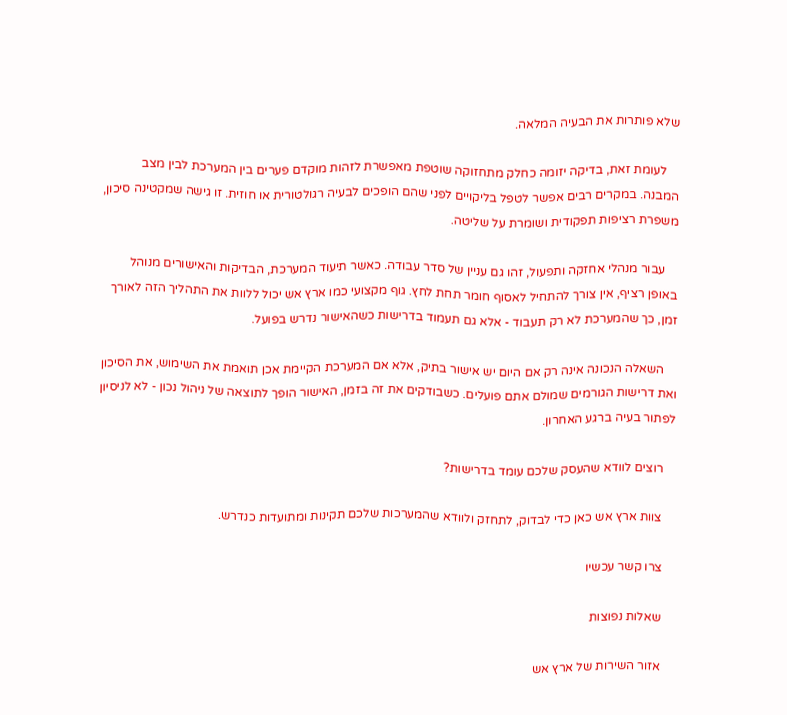שלא פותרות את הבעיה המלאה.

    לעומת זאת, בדיקה יזומה כחלק מתחזוקה שוטפת מאפשרת לזהות מוקדם פערים בין המערכת לבין מצב המבנה. במקרים רבים אפשר לטפל בליקויים לפני שהם הופכים לבעיה רגולטורית או חוזית. זו גישה שמקטינה סיכון, משפרת רציפות תפקודית ושומרת על שליטה.

    עבור מנהלי אחזקה ותפעול, זהו גם עניין של סדר עבודה. כאשר תיעוד המערכת, הבדיקות והאישורים מנוהל באופן רציף, אין צורך להתחיל לאסוף חומר תחת לחץ. גוף מקצועי כמו ארץ אש יכול ללוות את התהליך הזה לאורך זמן, כך שהמערכת לא רק תעבוד - אלא גם תעמוד בדרישות כשהאישור נדרש בפועל.

    השאלה הנכונה אינה רק אם היום יש אישור בתיק, אלא אם המערכת הקיימת אכן תואמת את השימוש, את הסיכון ואת דרישות הגורמים שמולם אתם פועלים. כשבודקים את זה בזמן, האישור הופך לתוצאה של ניהול נכון - לא לניסיון לפתור בעיה ברגע האחרון.

    רוצים לוודא שהעסק שלכם עומד בדרישות?

    צוות ארץ אש כאן כדי לבדוק, לתחזק ולוודא שהמערכות שלכם תקינות ומתועדות כנדרש.

    צרו קשר עכשיו

    שאלות נפוצות

    אזור השירות של ארץ אש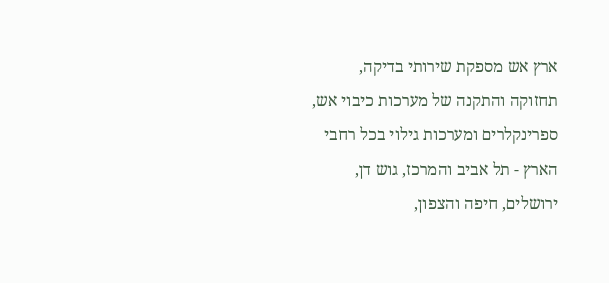ארץ אש מספקת שירותי בדיקה, תחזוקה והתקנה של מערכות כיבוי אש, ספרינקלרים ומערכות גילוי בכל רחבי הארץ - תל אביב והמרכז, גוש דן, ירושלים, חיפה והצפון,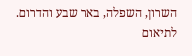השרון, השפלה, באר שבע והדרום. לתיאום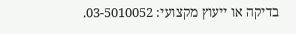בדיקה או ייעוץ מקצועי: 03-5010052.